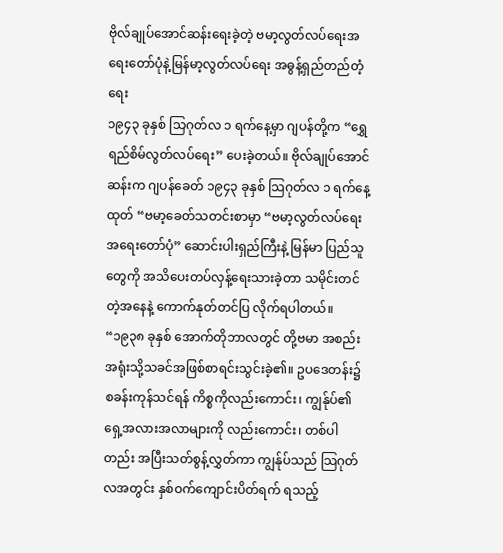ဗိုလ်ချုပ်အောင်ဆန်းရေးခဲ့တဲ့ ဗမာ့လွတ်လပ်ရေးအရေးတော်ပုံနဲ့မြန်မာ့လွတ်လပ်ရေး အဓွန့်ရှည်တည်တံ့ရေး
၁၉၄၃ ခုနှစ် သြဂုတ်လ ၁ ရက်နေ့မှာ ဂျပန်တို့က “ရွှေရည်စိမ်လွတ်လပ်ရေး” ပေးခဲ့တယ်။ ဗိုလ်ချုပ်အောင်ဆန်းက ဂျပန်ခေတ် ၁၉၄၃ ခုနှစ် သြဂုတ်လ ၁ ရက်နေ့ထုတ် “ဗမာ့ခေတ်သတင်းစာမှာ “ဗမာ့လွတ်လပ်ရေးအရေးတော်ပုံ” ဆောင်းပါးရှည်ကြီးနဲ့ မြန်မာ ပြည်သူတွေကို အသိပေးတပ်လှန့်ရေးသားခဲ့တာ သမိုင်းတင်တဲ့အနေနဲ့ ကောက်နုတ်တင်ပြ လိုက်ရပါတယ်။
“၁၉၃၈ ခုနှစ် အောက်တိုဘာလတွင် တို့ဗမာ အစည်းအရုံးသို့သခင်အဖြစ်စာရင်းသွင်းခဲ့၏။ ဥပဒေတန်း၌ စခန်းကုန်သင်ရန် ကိစ္စကိုလည်းကောင်း၊ ကျွန်ုပ်၏ ရှေ့အလားအလာများကို လည်းကောင်း၊ တစ်ပါတည်း အပြီးသတ်စွန့်လွှတ်ကာ ကျွန်ုပ်သည် သြဂုတ်လအတွင်း နှစ်ဝက်ကျောင်းပိတ်ရက် ရသည့်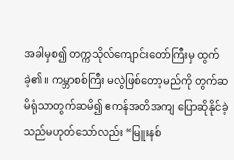အခါမှစ၍ တက္ကသိုလ်ကျောင်းတော်ကြီးမှ ထွက်ခဲ့၏။ ကမ္ဘာစစ်ကြီး မလွဲဖြစ်တော့မည်ကို တွက်ဆမိရုံသာတွက်ဆမိ၍ ဧကန်အတိအကျ ပြောဆိုနိုင်ခဲ့သည်မဟုတ်သော်လည်း “မြူးနစ်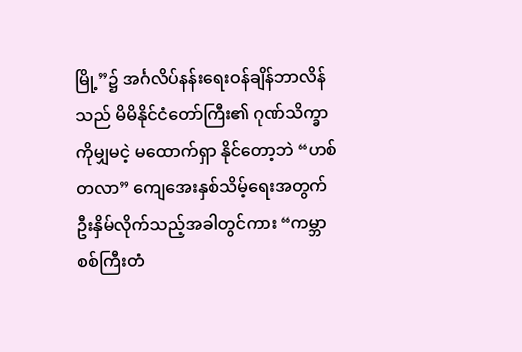မြို့”၌ အင်္ဂလိပ်နန်းရေးဝန်ချိန်ဘာလိန်သည် မိမိနိုင်ငံတော်ကြီး၏ ဂုဏ်သိက္ခာကိုမျှမငဲ့ မထောက်ရှာ နိုင်တော့ဘဲ “ဟစ်တလာ” ကျေအေးနှစ်သိမ့်ရေးအတွက် ဦးနှိမ်လိုက်သည့်အခါတွင်ကား “ကမ္ဘာစစ်ကြီးတံ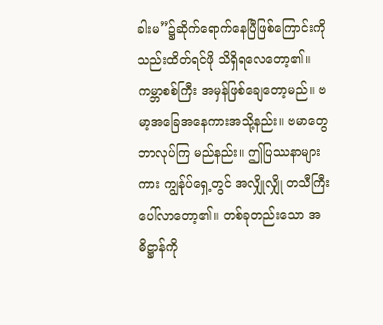ခါးမ”၌ဆိုက်ရောက်နေပြီဖြစ်ကြောင်းကို သည်းထိတ်ရင်ဖို သိရှိရလေတော့၏။
ကမ္ဘာစစ်ကြီး အမှန်ဖြစ်ချေတော့မည်။ ဗမာ့အခြေအနေကားအသို့နည်း။ ဗမာတွေ ဘာလုပ်ကြ မည်နည်း။ ဤပြဿနာများကား ကျွန်ုပ်ရှေ့တွင် အလျှိုလျှို တသီကြီးပေါ်လာတော့၏။ တစ်ခုတည်းသော အဓိဋ္ဌာန်ကို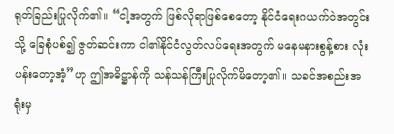ရုတ်ခြည်းပြုလိုက်၏။ “ငါ့အတွက် ဖြစ်လိုရာဖြစ်စေတော့ နိုင်ငံရေးဂယက်ဝဲအတွင်းသို့ ခြေစုံပစ်၍ ဇွတ်ဆင်းကာ ငါ၏နိုင်ငံလွတ်လပ်ရေးအတွက် မနေမနားစွန့်စား လုံးပန်းတော့အံ့”ဟု ဤအဓိဋ္ဌာန်ကို သန်သန်ကြီးပြုလိုက်မိတော့၏။ သခင်အစည်းအရုံးမှ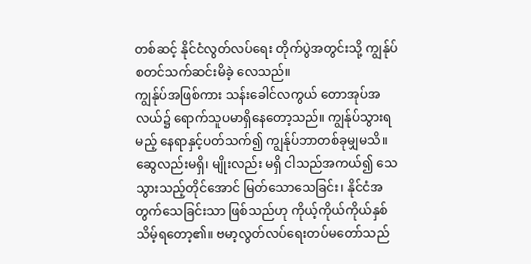တစ်ဆင့် နိုင်ငံလွတ်လပ်ရေး တိုက်ပွဲအတွင်းသို့ ကျွန်ုပ်စတင်သက်ဆင်းမိခဲ့ လေသည်။
ကျွန်ုပ်အဖြစ်ကား သန်းခေါင်လကွယ် တောအုပ်အလယ်၌ ရောက်သူပမာရှိနေတော့သည်။ ကျွန်ုပ်သွားရမည့် နေရာနှင့်ပတ်သက်၍ ကျွန်ုပ်ဘာတစ်ခုမျှမသိ။ ဆွေလည်းမရှိ၊ မျိုးလည်း မရှိ ငါသည်အကယ်၍ သေသွားသည့်တိုင်အောင် မြတ်သောသေခြင်း၊ နိုင်ငံအတွက်သေခြင်းသာ ဖြစ်သည်ဟု ကိုယ့်ကိုယ်ကိုယ်နှစ်သိမ့်ရတော့၏။ ဗမာ့လွတ်လပ်ရေးတပ်မတော်သည်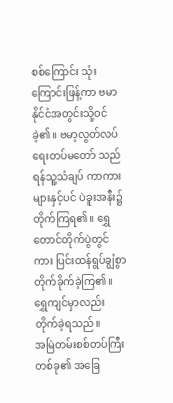စစ်ကြောင်း သုံးကြောင်းဖြန့်ကာ ဗမာနိုင်ငံအတွင်းသို့ဝင်ခဲ့၏။ ဗမာ့လွတ်လပ်ရေးတပ်မတော် သည် ရန်သူ့သံချပ် ကာကားများနှင့်ပင် ပဲခူးအနီး၌ တိုက်ကြရ၏။ ရွှေတောင်တိုက်ပွဲတွင်ကား ပြင်းထန်ရွပ်ချွံစွာ တိုက်ခိုက်ခဲ့ကြ၏။ ရွှေကျင်မှာလည်း တိုက်ခဲ့ရသည်။
အမြဲတမ်းစစ်တပ်ကြီးတစ်ခု၏ အခြေ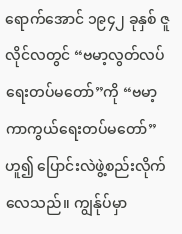ရောက်အောင် ၁၉၄၂ ခုနှစ် ဇူလိုင်လတွင် “ဗမာ့လွတ်လပ်ရေးတပ်မတော်”ကို “ဗမာ့ကာကွယ်ရေးတပ်မတော်”ဟူ၍ ပြောင်းလဲဖွဲ့စည်းလိုက်လေသည်။ ကျွန်ုပ်မှာ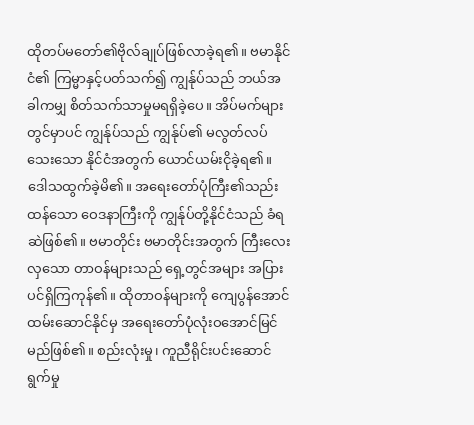ထိုတပ်မတော်၏ဗိုလ်ချုပ်ဖြစ်လာခဲ့ရ၏။ ဗမာနိုင်ငံ၏ ကြမ္မာနှင့်ပတ်သက်၍ ကျွန်ုပ်သည် ဘယ်အခါကမျှ စိတ်သက်သာမှုမရရှိခဲ့ပေ။ အိပ်မက်များတွင်မှာပင် ကျွန်ုပ်သည် ကျွန်ုပ်၏ မလွတ်လပ်သေးသော နိုင်ငံအတွက် ယောင်ယမ်းငိုခဲ့ရ၏။ ဒေါသထွက်ခဲ့မိ၏။ အရေးတော်ပုံကြီး၏သည်းထန်သော ဝေဒနာကြီးကို ကျွန်ုပ်တို့နိုင်ငံသည် ခံရဆဲဖြစ်၏။ ဗမာတိုင်း ဗမာတိုင်းအတွက် ကြီးလေးလှသော တာဝန်များသည် ရှေ့တွင်အများ အပြားပင်ရှိကြကုန်၏။ ထိုတာဝန်များကို ကျေပွန်အောင် ထမ်းဆောင်နိုင်မှ အရေးတော်ပုံလုံးဝအောင်မြင် မည်ဖြစ်၏။ စည်းလုံးမှု၊ ကူညီရိုင်းပင်းဆောင်ရွက်မှု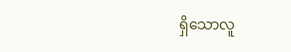ရှိသောလူ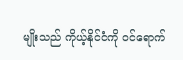မျိုးသည် ကိုယ့်နိုင်ငံကို ဝင်ရောက်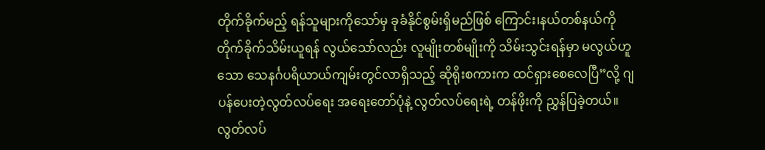တိုက်ခိုက်မည့် ရန်သူများကိုသော်မှ ခုခံနိုင်စွမ်းရှိမည်ဖြစ် ကြောင်း၊နယ်တစ်နယ်ကို တိုက်ခိုက်သိမ်းယူရန် လွယ်သော်လည်း လူမျိုးတစ်မျိုးကို သိမ်းသွင်းရန်မှာ မလွယ်ဟူသော သေနင်္ဂပရိယာယ်ကျမ်းတွင်လာရှိသည့် ဆိုရိုးစကားက ထင်ရှားစေလေပြီ”လို့ ဂျပန်ပေးတဲ့လွတ်လပ်ရေး အရေးတော်ပုံနဲ့ လွတ်လပ်ရေးရဲ့ တန်ဖိုးကို ညွှန်ပြခဲ့တယ်။
လွတ်လပ်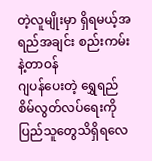တဲ့လူမျိုးမှာ ရှိရမယ့်အရည်အချင်း စည်းကမ်းနဲ့တာဝန်
ဂျပန်ပေးတဲ့ ရွှေရည်စိမ်လွတ်လပ်ရေးကို ပြည်သူတွေသိရှိရလေ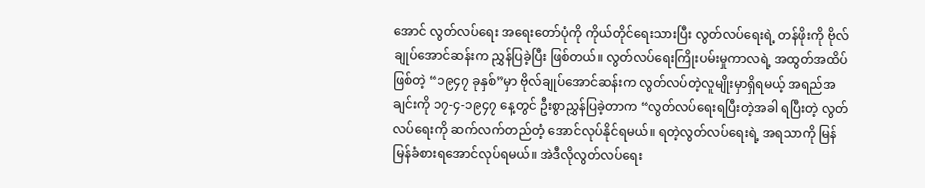အောင် လွတ်လပ်ရေး အရေးတော်ပုံကို ကိုယ်တိုင်ရေးသားပြီး လွတ်လပ်ရေးရဲ့ တန်ဖိုးကို ဗိုလ်ချုပ်အောင်ဆန်းက ညွှန်ပြခဲ့ပြီး ဖြစ်တယ်။ လွတ်လပ်ရေးကြိုးပမ်းမှုကာလရဲ့ အထွတ်အထိပ်ဖြစ်တဲ့ “၁၉၄၇ ခုနှစ်”မှာ ဗိုလ်ချုပ်အောင်ဆန်းက လွတ်လပ်တဲ့လူမျိုးမှာရှိရမယ့် အရည်အချင်းကို ၁၇-၄-၁၉၄၇ နေ့တွင် ဦးစွာညွှန်ပြခဲ့တာက “လွတ်လပ်ရေးရပြီးတဲ့အခါ ရပြီးတဲ့ လွတ်လပ်ရေးကို ဆက်လက်တည်တံ့ အောင်လုပ်နိုင်ရမယ်။ ရတဲ့လွတ်လပ်ရေးရဲ့ အရသာကို မြန်မြန်ခံစားရအောင်လုပ်ရမယ်။ အဲဒီလိုလွတ်လပ်ရေး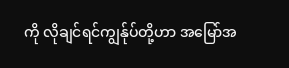ကို လိုချင်ရင်ကျွန်ုပ်တို့ဟာ အမြော်အ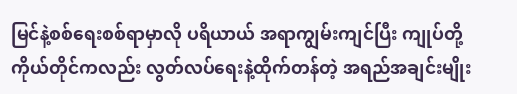မြင်နဲ့စစ်ရေးစစ်ရာမှာလို ပရိယာယ် အရာကျွမ်းကျင်ပြီး ကျုပ်တို့ကိုယ်တိုင်ကလည်း လွတ်လပ်ရေးနဲ့ထိုက်တန်တဲ့ အရည်အချင်းမျိုး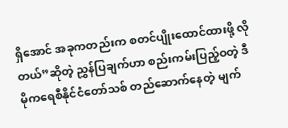ရှိအောင် အခုကတည်းက စတင်ပျိုးထောင်ထားဖို့ လိုတယ်”ဆိုတဲ့ ညွှန်ပြချက်ဟာ စည်းကမ်းပြည့်ဝတဲ့ ဒီမိုကရေစီနိုင်ငံတော်သစ် တည်ဆောက်နေတဲ့ မျက်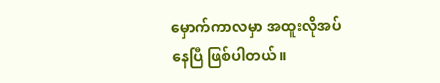မှောက်ကာလမှာ အထူးလိုအပ်နေပြီ ဖြစ်ပါတယ်။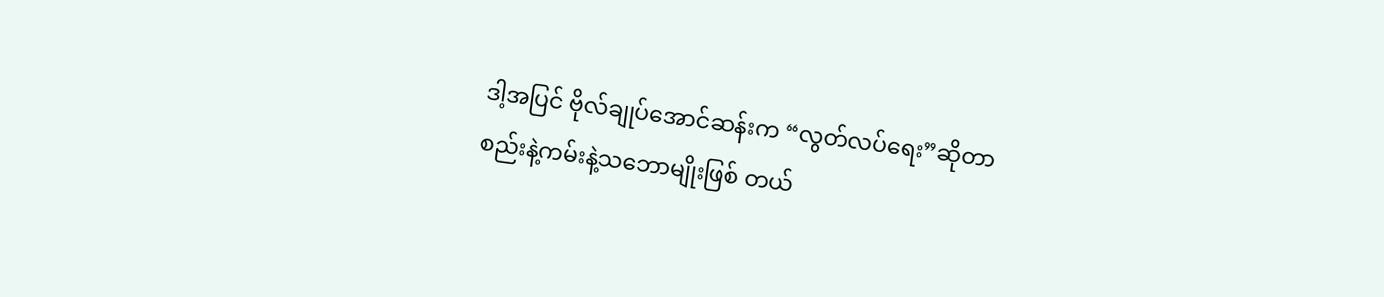ဒါ့အပြင် ဗိုလ်ချုပ်အောင်ဆန်းက “လွတ်လပ်ရေး”ဆိုတာ စည်းနဲ့ကမ်းနဲ့သဘောမျိုးဖြစ် တယ်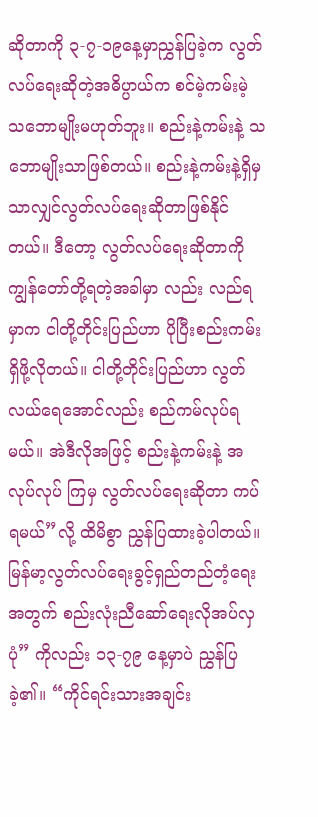ဆိုတာကို ၃-၇-၁၉နေ့မှာညွှန်ပြခဲ့က လွတ်လပ်ရေးဆိုတဲ့အဓိပ္ပာယ်က စင်မဲ့ကမ်းမဲ့ သဘောမျိုးမဟုတ်ဘူး။ စည်းနဲ့ကမ်းနဲ့ သဘောမျိုးသာဖြစ်တယ်။ စည်းနဲ့ကမ်းနဲ့ရှိမှ သာလျှင်လွတ်လပ်ရေးဆိုတာဖြစ်နိုင်တယ်။ ဒီတော့ လွတ်လပ်ရေးဆိုတာကို ကျွန်တော်တို့ရတဲ့အခါမှာ လည်း လည်ရမှာက ငါတို့တိုင်းပြည်ဟာ ပိုပြီးစည်းကမ်းရှိဖို့လိုတယ်။ ငါတို့တိုင်းပြည်ဟာ လွတ်လယ်ရေအောင်လည်း စည်ကမ်လုပ်ရမယ်။ အဲဒီလိုအဖြင့် စည်းနဲ့ကမ်းနဲ့ အလုပ်လုပ် ကြမှ လွတ်လပ်ရေးဆိုတာ ကပ်ရမယ်”လို့ ထိမိစွာ ညွှန်ပြထားခဲ့ပါတယ်။
မြန်မာ့လွတ်လပ်ရေးခွင့်ရှည်တည်တံ့ရေး အတွက် စည်းလုံးညီဆော်ရေးလိုအပ်လှပုံ” ကိုလည်း ၁၃-၇၉ နေ့မှာပဲ ညွှန်ပြခဲ့၏။ “ကိုင်ရင်းသားအချင်း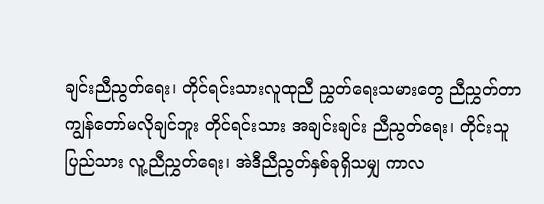ချင်းညီညွတ်ရေး၊ တိုင်ရင်းသားလူထုညီ ညွှတ်ရေးသမားတွေ ညီညွှတ်တာကျွန်တော်မလိုချင်ဘူး တိုင်ရင်းသား အချင်းချင်း ညီညွတ်ရေး၊ တိုင်းသူပြည်သား လူ့ညီညွှတ်ရေး၊ အဲဒီညီညွတ်နှစ်ခုရှိသမျှ ကာလ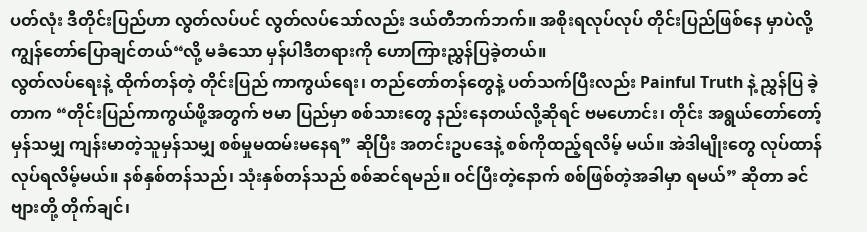ပတ်လုံး ဒီတိုင်းပြည်ဟာ လွတ်လပ်ပင် လွတ်လပ်သော်လည်း ဒယ်တီဘက်ဘက်။ အစိုးရလုပ်လုပ် တိုင်းပြည်ဖြစ်နေ မှာပဲလို့ ကျွန်တော်ပြောချင်တယ်“လို့ မခံသော မှန်ပါဒီတရားကို ဟောကြားညွှန်ပြခဲ့တယ်။
လွတ်လပ်ရေးနဲ့ ထိုက်တန်တဲ့ တိုင်းပြည် ကာကွယ်ရေး၊ တည်တော်တန်တွေနဲ့ ပတ်သက်ပြီးလည်း Painful Truth နဲ့ ညွှန်ပြ ခဲ့တာက “တိုင်းပြည်ကာကွယ်ဖို့အတွက် ဗမာ ပြည်မှာ စစ်သားတွေ နည်းနေတယ်လို့ဆိုရင် ဗမဟောင်း၊ တိုင်း အရွယ်တော်တော့်မှန်သမျှ ကျန်းမာတဲ့သူမှန်သမျှ စစ်မှုမထမ်းမနေရ” ဆိုပြီး အတင်းဥပဒေနဲ့ စစ်ကိုထည့်ရလိမ့် မယ်။ အဲဒါမျိုးတွေ လုပ်ထာန်လုပ်ရလိမ့်မယ်။ နစ်နှစ်တန်သည်၊ သုံးနှစ်တန်သည် စစ်ဆင်ရမည်။ ဝင်ပြီးတဲ့နောက် စစ်ဖြစ်တဲ့အခါမှာ ရမယ်” ဆိုတာ ခင်ဗျားတို့ တိုက်ချင်၊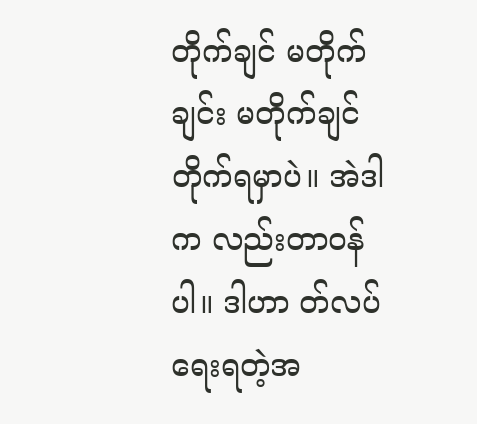တိုက်ချင် မတိုက်ချင်း မတိုက်ချင် တိုက်ရမှာပဲ။ အဲဒါက လည်းတာဝန်ပါ။ ဒါဟာ တ်လပ်ရေးရတဲ့အ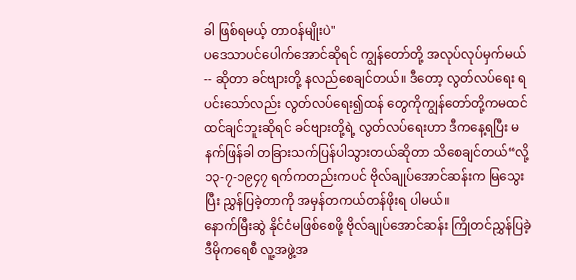ခါ ဖြစ်ရမယ့် တာဝန်မျိုးပဲ"
ပဒေသာပင်ပေါက်အောင်ဆိုရင် ကျွန်တော်တို့ အလုပ်လုပ်မှက်မယ်-- ဆိုတာ ခင်ဗျားတို့ နလည်စေချင်တယ်။ ဒီတော့ လွတ်လပ်ရေး ရပင်းသော်လည်း လွတ်လပ်ရေး၍ထန် တွေကိုကျွန်တော်တို့ကမထင်ထင်ချင်ဘူးဆိုရင် ခင်ဗျားတို့ရဲ့ လွတ်လပ်ရေးဟာ ဒီကနေ့ရပြီး မနက်ဖြန်ခါ တခြားသက်ပြန်ပါသွားတယ်ဆိုတာ သိစေချင်တယ်“လို့ ၁၃-၇-၁၉၄၇ ရက်ကတည်းကပင် ဗိုလ်ချုပ်အောင်ဆန်းက မြသွေးပြီး ညွှန်ပြခဲ့တာကို အမှန်တကယ်တန်ဖိုးရ ပါမယ်။
နောက်မြီးဆွဲ နိုင်ငံမဖြစ်စေဖို့ ဗိုလ်ချုပ်အောင်ဆန်း ကြိုတင်ညွှန်ပြခဲ့
ဒီမိုကရေစီ လူ့အဖွဲ့အ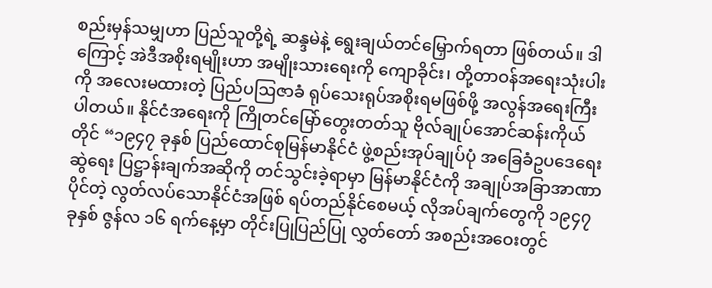စည်းမှန်သမျှဟာ ပြည်သူတို့ရဲ့ ဆန္ဒမဲနဲ့ ရွေးချယ်တင်မြှောက်ရတာ ဖြစ်တယ်။ ဒါကြောင့် အဲဒီအစိုးရမျိုးဟာ အမျိုးသားရေးကို ကျောခိုင်း၊ တို့တာဝန်အရေးသုံးပါးကို အလေးမထားတဲ့ ပြည်ပဩဇာခံ ရုပ်သေးရုပ်အစိုးရမဖြစ်ဖို့ အလွန်အရေးကြီးပါတယ်။ နိုင်ငံအရေးကို ကြိုတင်မြော်တွေးတတ်သူ ဗိုလ်ချုပ်အောင်ဆန်းကိုယ်တိုင် “၁၉၄၇ ခုနှစ် ပြည်ထောင်စုမြန်မာနိုင်ငံ ဖွဲ့စည်းအုပ်ချုပ်ပုံ အခြေခံဥပဒေရေးဆွဲရေး ပြဋ္ဌာန်းချက်အဆိုကို တင်သွင်းခဲ့ရာမှာ မြန်မာနိုင်ငံကို အချုပ်အခြာအာဏာပိုင်တဲ့ လွတ်လပ်သောနိုင်ငံအဖြစ် ရပ်တည်နိုင်စေမယ့် လိုအပ်ချက်တွေကို ၁၉၄၇ ခုနှစ် ဇွန်လ ၁၆ ရက်နေ့မှာ တိုင်းပြုပြည်ပြု လွှတ်တော် အစည်းအဝေးတွင်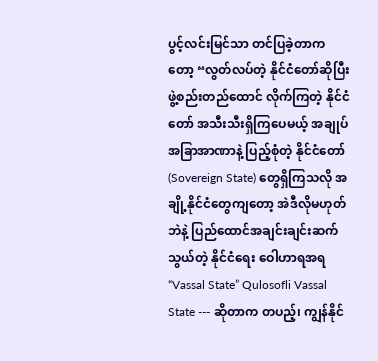ပွင့်လင်းမြင်သာ တင်ပြခဲ့တာကတော့ “လွတ်လပ်တဲ့ နိုင်ငံတော်ဆိုပြီး ဖွဲ့စည်းတည်ထောင် လိုက်ကြတဲ့ နိုင်ငံတော် အသီးသီးရှိကြပေမယ့် အချုပ်အခြာအာဏာနဲ့ ပြည့်စုံတဲ့ နိုင်ငံတော် (Sovereign State) တွေရှိကြသလို အချို့နိုင်ငံတွေကျတော့ အဲဒီလိုမဟုတ်ဘဲနဲ့ ပြည်ထောင်အချင်းချင်းဆက်သွယ်တဲ့ နိုင်ငံရေး ဝေါဟာရအရ “Vassal State” Qulosofli Vassal State --- ဆိုတာက တပည့်၊ ကျွန်နိုင်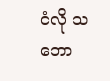ငံလို သဘော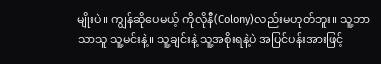မျိုးပဲ။ ကျွန်ဆိုပေမယ့် ကိုလိုနီ(Colony)လည်းမဟုတ်ဘူး။ သူ့ဘာသာသူ သူ့မင်းနဲ့။ သူ့ချင်းနဲ့ သူ့အစိုးရနဲ့ပဲ အပြင်ပန်းအားဖြင့်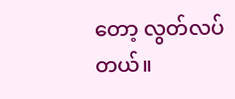တော့ လွတ်လပ်တယ်။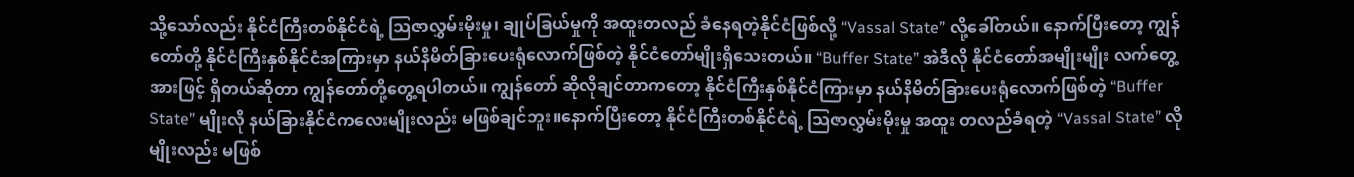သို့သော်လည်း နိုင်ငံကြီးတစ်နိုင်ငံရဲ့ သြဇာလွှမ်းမိုးမှု၊ ချုပ်ခြယ်မှုကို အထူးတလည် ခံနေရတဲ့နိုင်ငံဖြစ်လို့ “Vassal State” လို့ခေါ်တယ်။ နောက်ပြီးတော့ ကျွန်တော်တို့ နိုင်ငံကြီးနှစ်နိုင်ငံအကြားမှာ နယ်နိမိတ်ခြားပေးရုံလောက်ဖြစ်တဲ့ နိုင်ငံတော်မျိုးရှိသေးတယ်။ “Buffer State” အဲဒီလို နိုင်ငံတော်အမျိုးမျိုး လက်တွေ့အားဖြင့် ရှိတယ်ဆိုတာ ကျွန်တော်တို့တွေ့ရပါတယ်။ ကျွန်တော် ဆိုလိုချင်တာကတော့ နိုင်ငံကြီးနှစ်နိုင်ငံကြားမှာ နယ်နိမိတ်ခြားပေးရုံလောက်ဖြစ်တဲ့ “Buffer State” မျိုးလို နယ်ခြားနိုင်ငံကလေးမျိုးလည်း မဖြစ်ချင်ဘူး။နောက်ပြီးတော့ နိုင်ငံကြီးတစ်နိုင်ငံရဲ့ သြဇာလွှမ်းမိုးမှု အထူး တလည်ခံရတဲ့ “Vassal State” လိုမျိုးလည်း မဖြစ်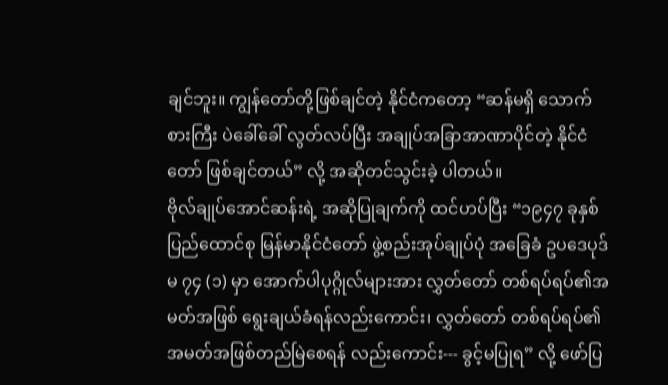ချင်ဘူး။ ကျွန်တော်တို့ဖြစ်ချင်တဲ့ နိုင်ငံကတော့ “ဆန်မရှိ သောက်စားကြီး ပဲခေါ်ခေါ် လွတ်လပ်ပြီး အချုပ်အခြာအာဏာပိုင်တဲ့ နိုင်ငံတော် ဖြစ်ချင်တယ်” လို့ အဆိုတင်သွင်းခဲ့ ပါတယ်။
ဗိုလ်ချုပ်အောင်ဆန်းရဲ့ အဆိုပြုချက်ကို ထင်ဟပ်ပြီး “၁၉၄၇ ခုနှစ် ပြည်ထောင်စု မြန်မာနိုင်ငံတော် ဖွဲ့စည်းအုပ်ချုပ်ပုံ အခြေခံ ဥပဒေပုဒ်မ ၇၄ (၁) မှာ အောက်ပါပုဂ္ဂိုလ်များအား လွှတ်တော် တစ်ရပ်ရပ်၏အမတ်အဖြစ် ရွေးချယ်ခံရန်လည်းကောင်း၊ လွှတ်တော် တစ်ရပ်ရပ်၏ အမတ်အဖြစ်တည်မြဲစေရန် လည်းကောင်း--- ခွင့်မပြုရ” လို့ ဖော်ပြ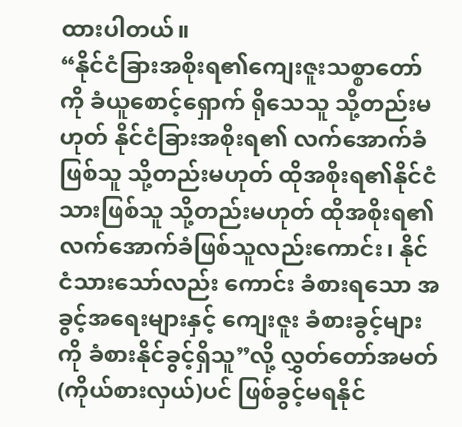ထားပါတယ်။
“နိုင်ငံခြားအစိုးရ၏ကျေးဇူးသစ္စာတော်ကို ခံယူစောင့်ရှောက် ရိုသေသူ သို့တည်းမဟုတ် နိုင်ငံခြားအစိုးရ၏ လက်အောက်ခံဖြစ်သူ သို့တည်းမဟုတ် ထိုအစိုးရ၏နိုင်ငံသားဖြစ်သူ သို့တည်းမဟုတ် ထိုအစိုးရ၏ လက်အောက်ခံဖြစ်သူလည်းကောင်း၊ နိုင်ငံသားသော်လည်း ကောင်း ခံစားရသော အခွင့်အရေးများနှင့် ကျေးဇူး ခံစားခွင့်များကို ခံစားနိုင်ခွင့်ရှိသူ”လို့ လွှတ်တော်အမတ် (ကိုယ်စားလှယ်)ပင် ဖြစ်ခွင့်မရနိုင်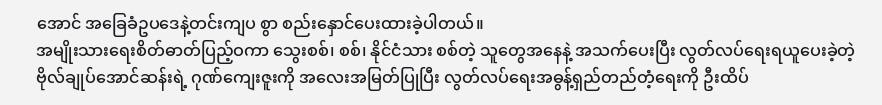အောင် အခြေခံဥပဒေနဲ့တင်းကျပ စွာ စည်းနှောင်ပေးထားခဲ့ပါတယ်။
အမျိုးသားရေးစိတ်ဓာတ်ပြည့်ဝကာ သွေးစစ်၊ စစ်၊ နိုင်ငံသား စစ်တဲ့ သူတွေအနေနဲ့ အသက်ပေးပြီး လွတ်လပ်ရေးရယူပေးခဲ့တဲ့ ဗိုလ်ချုပ်အောင်ဆန်းရဲ့ ဂုဏ်ကျေးဇူးကို အလေးအမြတ်ပြုပြီး လွတ်လပ်ရေးအဓွန့်ရှည်တည်တံ့ရေးကို ဦးထိပ်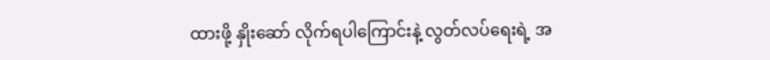ထားဖို့ နှိုးဆော် လိုက်ရပါကြောင်းနဲ့ လွတ်လပ်ရေးရဲ့ အ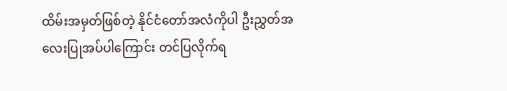ထိမ်းအမှတ်ဖြစ်တဲ့ နိုင်ငံတော်အလံကိုပါ ဦးညွှတ်အလေးပြုအပ်ပါကြောင်း တင်ပြလိုက်ရ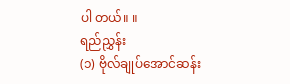ပါ တယ်။ ။
ရည်ညွှန်း
(၁) ဗိုလ်ချုပ်အောင်ဆန်း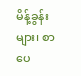မိန့်ခွန်းများ၊ စာပေ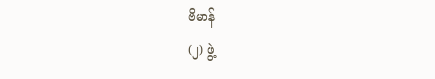ဗိမာန်
(၂) ဖွဲ့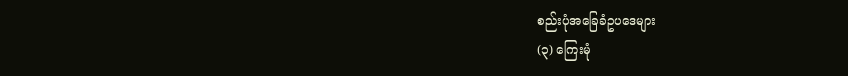စည်းပုံအခြေခံဥပဒေများ
(၃) ကြေးမုံ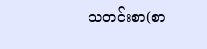သတင်းစာ(စာ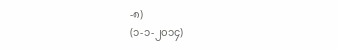-၈)
(၁-၁-၂၀၁၄)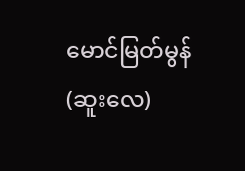မောင်မြတ်မွန်(ဆူးလေ)